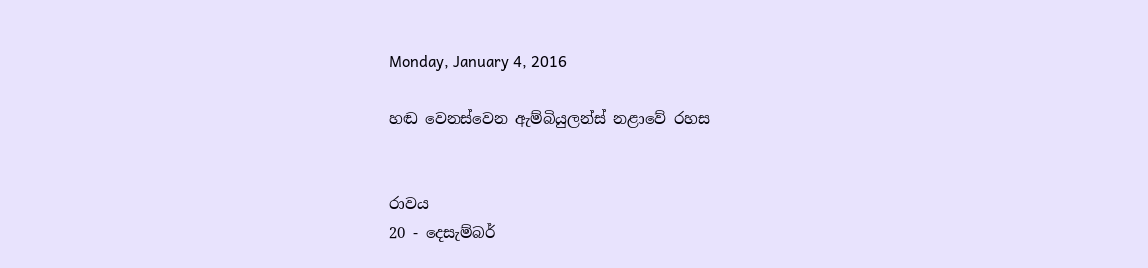Monday, January 4, 2016

හඬ වෙනස්වෙන ඇම්බියුලන්ස් නළාවේ රහස


රාවය
20 - දෙසැම්බර්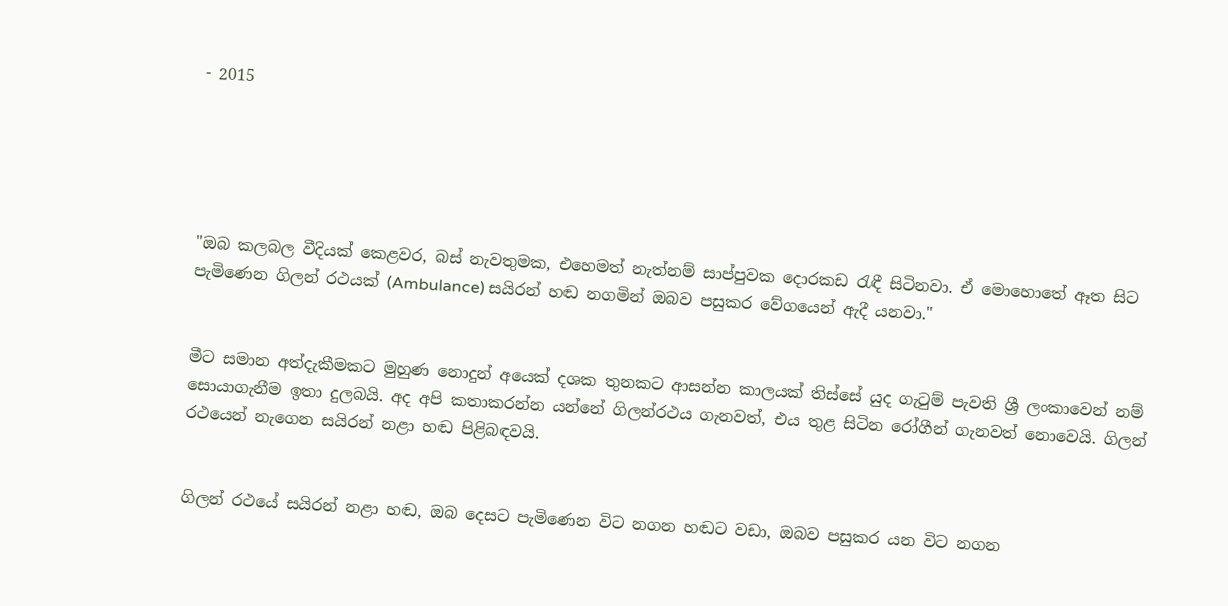- 2015





"ඔබ කලබල වීදියක් කෙළවර, බස් නැවතුමක, එහෙමත් නැත්නම් සාප්පුවක දොරකඩ රැඳී සිටිනවා. ඒ මොහොතේ ඈත සිට පැමිණෙන ගිලන් රථයක් (Ambulance) සයිරන් හඬ නගමින් ඔබව පසුකර වේගයෙන් ඇදී යනවා."


මීට සමාන අත්දැකීමකට මුහුණ නොදුන් අයෙක් දශක තුනකට ආසන්න කාලයක් තිස්සේ යුද ගැටුම් පැවති ශ්‍රී ලංකාවෙන් නම් සොයාගැනීම ඉතා දුලබයි. අද අපි කතාකරන්න යන්නේ ගිලන්රථය ගැනවත්, එය තුළ සිටින රෝගීන් ගැනවත් නොවෙයි. ගිලන් රථයෙන් නැගෙන සයිරන් නළා හඬ පිළිබඳවයි.


ගිලන් රථයේ සයිරන් නළා හඬ, ඔබ දෙසට පැමිණෙන විට නගන හඬට වඩා, ඔබව පසුකර යන විට නගන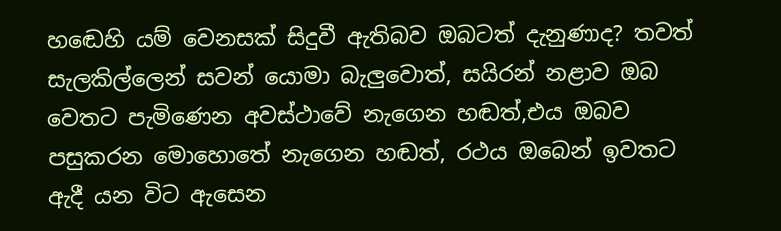හඬෙහි යම් වෙනසක් සිදුවී ඇතිබව ඔබටත් දැනුණාද? තවත් සැලකිල්ලෙන් සවන් යොමා බැලුවොත්, සයිරන් නළාව ඔබ වෙතට පැමිණෙන අවස්ථාවේ නැගෙන හඬත්,එය ඔබව පසුකරන මොහොතේ නැගෙන හඬත්, රථය ඔබෙන් ඉවතට ඇදී යන විට ඇසෙන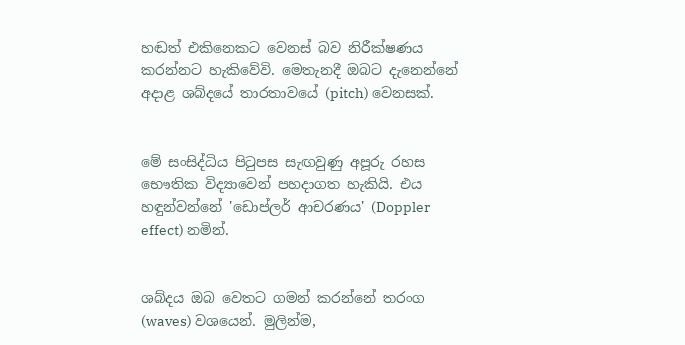හඬත් එකිනෙකට වෙනස් බව නිරීක්ෂණය කරන්නට හැකිවේවි. මෙතැනදී ඔබට දැනෙන්නේ අදාළ ශබ්දයේ තාරතාවයේ (pitch) වෙනසක්.


මේ සංසිද්ධිය පිටුපස සැඟවුණු අපූරු රහස භෞතික විද්‍යාවෙන් පහදාගත හැකියි. එය හඳුන්වන්නේ 'ඩොප්ලර් ආචරණය' (Doppler effect) නමින්.


ශබ්දය ඔබ වෙතට ගමන් කරන්නේ තරංග (waves) වශයෙන්. මුලින්ම,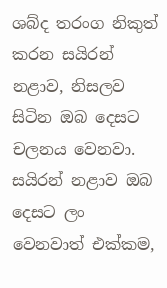ශබ්ද තරංග නිකුත් කරන සයිරන් නළාව, නිසලව සිටින ඔබ දෙසට චලනය වෙනවා. සයිරන් නළාව ඔබ දෙසට ලං වෙනවාත් එක්කම,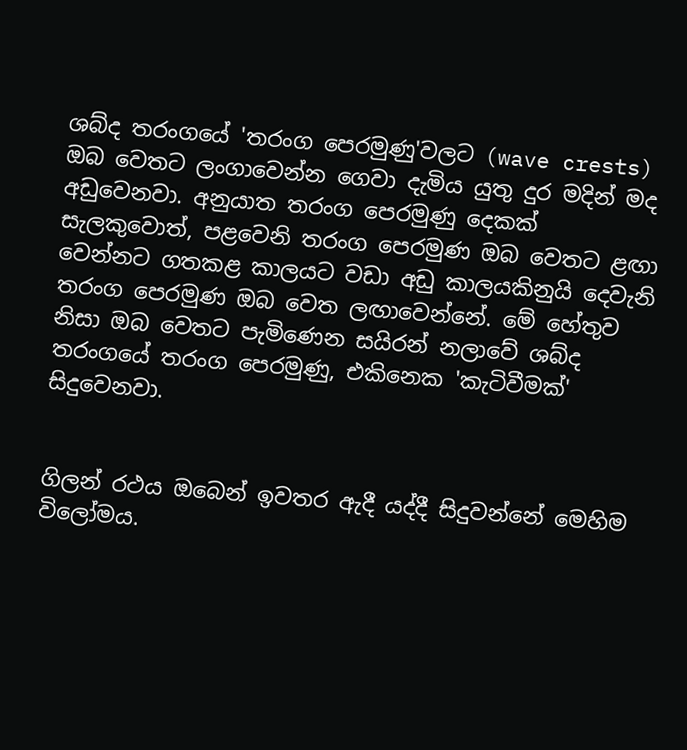ශබ්ද තරංගයේ 'තරංග පෙරමුණු'වලට (wave crests) ඔබ වෙතට ලංගාවෙන්න ගෙවා දැමිය යුතු දුර මදින් මද අඩුවෙනවා. අනුයාත තරංග පෙරමුණු දෙකක් සැලකුවොත්, පළවෙනි තරංග පෙරමුණ ඔබ වෙතට ළඟා වෙන්නට ගතකළ කාලයට වඩා අඩු කාලයකිනුයි දෙවැනි තරංග පෙරමුණ ඔබ වෙත ලඟාවෙන්නේ. මේ හේතුව නිසා ඔබ වෙතට පැමිණෙන සයිරන් නලාවේ ශබ්ද තරංගයේ තරංග පෙරමුණු, එකිනෙක 'කැටිවීමක්' සිදුවෙනවා.


ගිලන් රථය ඔබෙන් ඉවතර ඇදී යද්දී සිදුවන්නේ මෙහිම විලෝමය.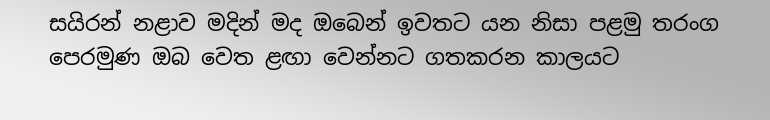සයිරන් නළාව මදින් මද ඔබෙන් ඉවතට යන නිසා පළමු තරංග පෙරමුණ ඔබ වෙත ළඟා වෙන්නට ගතකරන කාලයට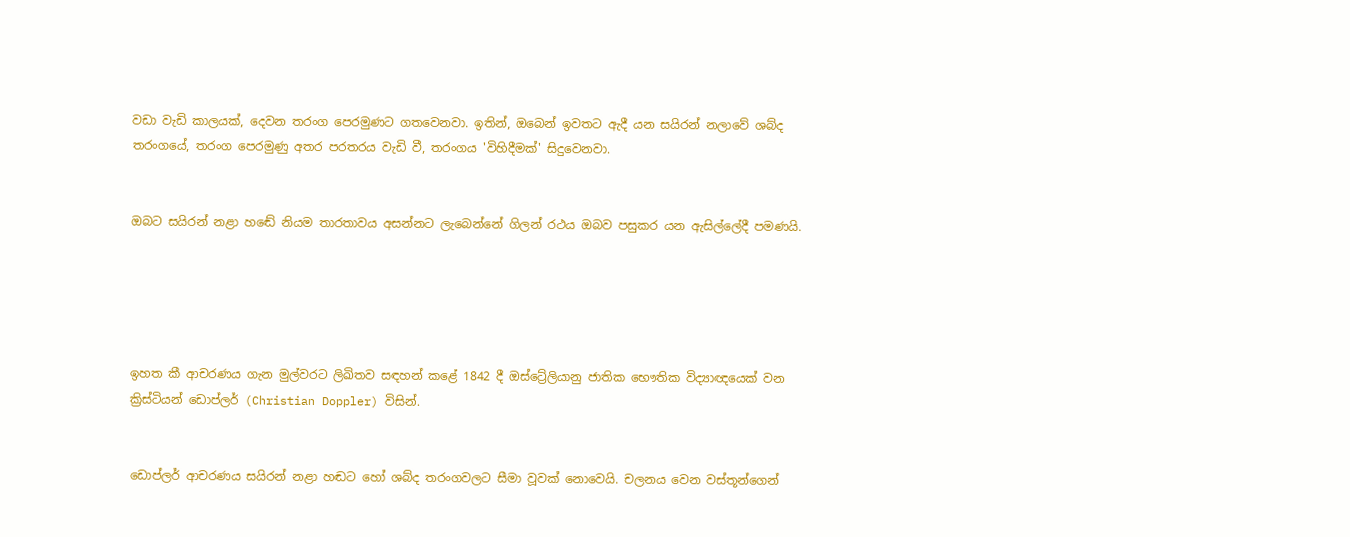වඩා වැඩි කාලයක්, දෙවන තරංග පෙරමුණට ගතවෙනවා. ඉතින්, ඔබෙන් ඉවතට ඇදී යන සයිරන් නලාවේ ශබ්ද තරංගයේ, තරංග පෙරමුණු අතර පරතරය වැඩි වී, තරංගය 'විහිදීමක්' සිදුවෙනවා.


ඔබට සයිරන් නළා හඬේ නියම තාරතාවය අසන්නට ලැබෙන්නේ ගිලන් රථය ඔබව පසුකර යන ඇසිල්ලේදී පමණයි.





ඉහත කී ආචරණය ගැන මුල්වරට ලිඛිතව සඳහන් කළේ 1842 දී ඔස්ට්‍රේලියානු ජාතික භෞතික විද්‍යාඥයෙක් වන ක්‍රිස්ටියන් ඩොප්ලර් (Christian Doppler) විසින්.


ඩොප්ලර් ආචරණය සයිරන් නළා හඬට හෝ ශබ්ද තරංගවලට සීමා වූවක් නොවෙයි. චලනය වෙන වස්තූන්ගෙන්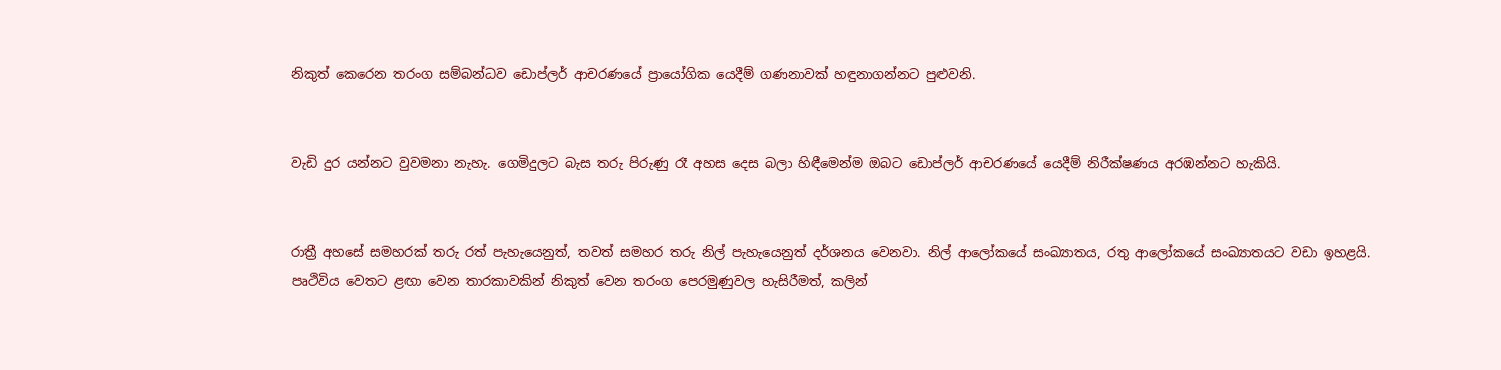නිකුත් කෙරෙන තරංග සම්බන්ධව ඩොප්ලර් ආචරණයේ ප්‍රායෝගික යෙදීම් ගණනාවක් හඳුනාගන්නට පුළුවනි.


වැඩි දුර යන්නට වුවමනා නැහැ. ගෙමිදුලට බැස තරු පිරුණු රෑ අහස දෙස බලා හිඳීමෙන්ම ඔබට ඩොප්ලර් ආචරණයේ යෙදීම් නිරීක්ෂණය අරඹන්නට හැකියි.


රාත්‍රී අහසේ සමහරක් තරු රත් පැහැයෙනුත්, තවත් සමහර තරු නිල් පැහැයෙනුත් දර්ශනය වෙනවා. නිල් ආලෝකයේ සංඛ්‍යාතය, රතු ආලෝකයේ සංඛ්‍යාතයට වඩා ඉහළයි. පෘථිවිය වෙතට ළඟා වෙන තාරකාවකින් නිකුත් වෙන තරංග පෙරමුණුවල හැසිරීමත්, කලින්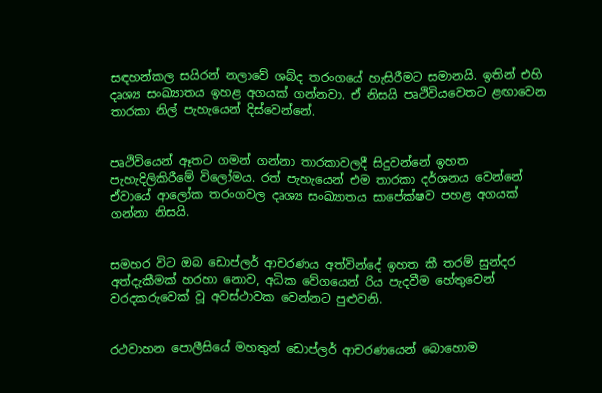සඳහන්කල සයිරන් නලාවේ ශබ්ද තරංගයේ හැසිරීමට සමානයි. ඉතින් එහි දෘශ්‍ය සංඛ්‍යාතය ඉහළ අගයක් ගන්නවා. ඒ නිසයි පෘථිවියවෙතට ළඟාවෙන තාරකා නිල් පැහැයෙන් දිස්වෙන්නේ.


පෘථිවියෙන් ඈතට ගමන් ගන්නා තාරකාවලදී සිදුවන්නේ ඉහත පැහැදිලිකිරීමේ විලෝමය. රත් පැහැයෙන් එම තාරකා දර්ශනය වෙන්නේ ඒවායේ ආලෝක තරංගවල දෘශ්‍ය සංඛ්‍යාතය සාපේක්ෂව පහළ අගයක් ගන්නා නිසයි.


සමහර විට ඔබ ඩොප්ලර් ආචරණය අත්වින්දේ ඉහත කී තරම් සුන්දර අත්දැකීමක් හරහා නොව, අධික වේගයෙන් රිය පැදවීම හේතුවෙන් වරදකරුවෙක් වූ අවස්ථාවක වෙන්නට පුළුවනි.


රථවාහන පොලීසියේ මහතුන් ඩොප්ලර් ආචරණයෙන් බොහොම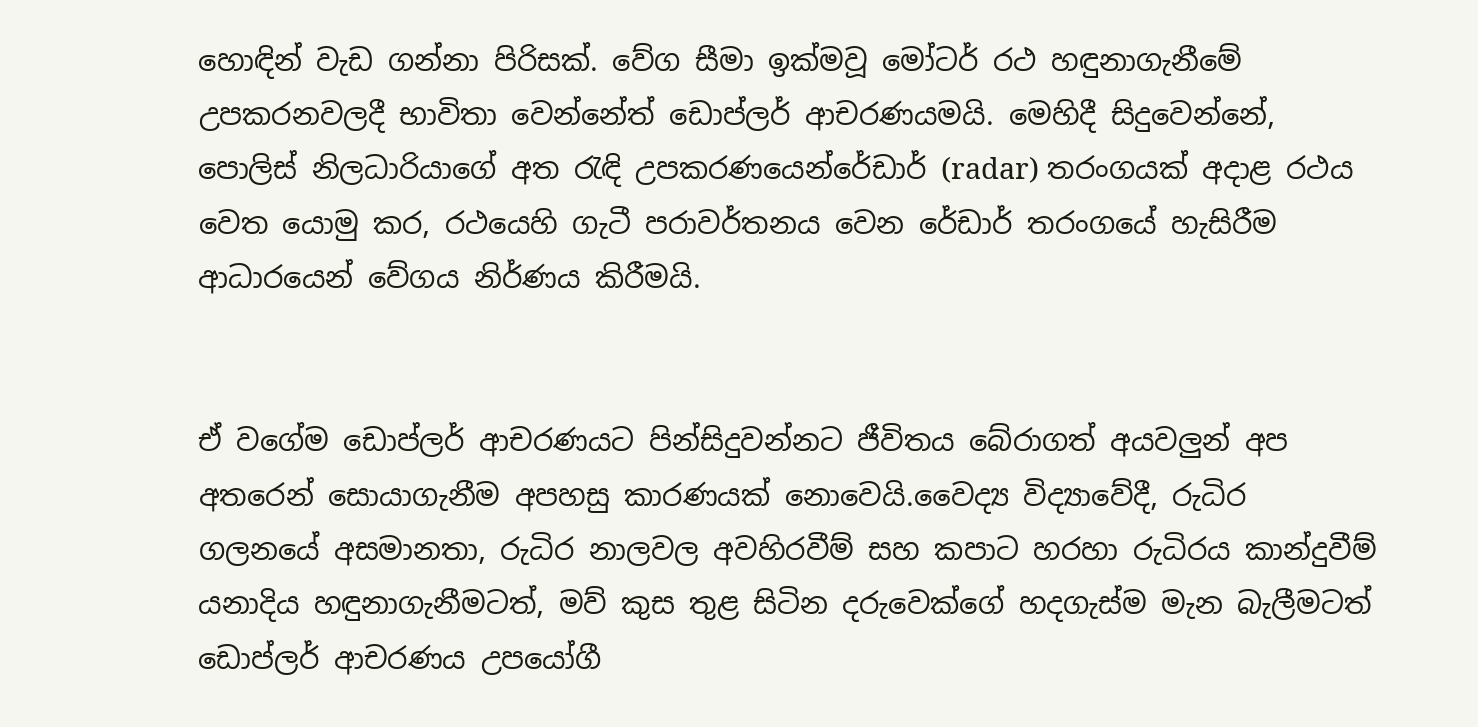හොඳින් වැඩ ගන්නා පිරිසක්. වේග සීමා ඉක්මවූ මෝටර් රථ හඳුනාගැනීමේ උපකරනවලදී භාවිතා වෙන්නේත් ඩොප්ලර් ආචරණයමයි. මෙහිදී සිදුවෙන්නේ, පොලිස් නිලධාරියාගේ අත රැඳි උපකරණයෙන්රේඩාර් (radar) තරංගයක් අදාළ රථය වෙත යොමු කර, රථයෙහි ගැටී පරාවර්තනය වෙන රේඩාර් තරංගයේ හැසිරීම ආධාරයෙන් වේගය නිර්ණය කිරීමයි.


ඒ වගේම ඩොප්ලර් ආචරණයට පින්සිදුවන්නට ජීවිතය බේරාගත් අයවලුන් අප අතරෙන් සොයාගැනීම අපහසු කාරණයක් නොවෙයි.වෛද්‍ය විද්‍යාවේදී, රුධිර ගලනයේ අසමානතා, රුධිර නාලවල අවහිරවීම් සහ කපාට හරහා රුධිරය කාන්දුවීම් යනාදිය හඳුනාගැනීමටත්, මව් කුස තුළ සිටින දරුවෙක්ගේ හදගැස්ම මැන බැලීමටත් ඩොප්ලර් ආචරණය උපයෝගී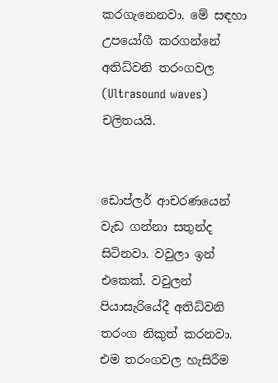කරගැනෙනවා. මේ සඳහා උපයෝගී කරගන්නේ අතිධ්වනි තරංගවල (Ultrasound waves) චලිතයයි.


ඩොප්ලර් ආචරණයෙන් වැඩ ගන්නා සතුන්ද සිටිනවා. වවුලා ඉන් එකෙක්. වවුලන් පියාසැරියේදී අතිධ්වනි තරංග නිකුත් කරනවා. එම තරංගවල හැසිරීම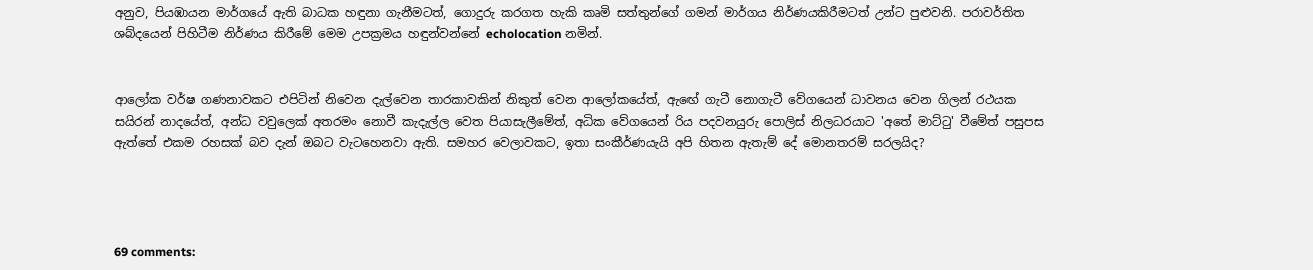අනුව, පියඹායන මාර්ගයේ ඇති බාධක හඳුනා ගැනීමටත්, ගොදුරු කරගත හැකි කෘමි සත්තුන්ගේ ගමන් මාර්ගය නිර්ණයකිරීමටත් උන්ට පුළුවනි. පරාවර්තිත ශබ්දයෙන් පිහිටීම නිර්ණය කිරීමේ මෙම උපක්‍රමය හඳුන්වන්නේ echolocation නමින්.


ආලෝක වර්ෂ ගණනාවකට එපිටින් නිවෙන දැල්වෙන තාරකාවකින් නිකුත් වෙන ආලෝකයේත්, ඇඟේ ගැටී නොගැටී වේගයෙන් ධාවනය වෙන ගිලන් රථයක සයිරන් නාදයේත්, අන්ධ වවුලෙක් අතරමං නොවී කැදැල්ල වෙත පියාසැලීමේත්, අධික වේගයෙන් රිය පදවනයුරු පොලිස් නිලධරයාට 'අතේ මාට්ටු' වීමේත් පසුපස ඇත්තේ එකම රහසක් බව දැන් ඔබට වැටහෙනවා ඇති. සමහර වෙලාවකට, ඉතා සංකීර්ණයැයි අපි හිතන ඇතැම් දේ මොනතරම් සරලයිද?




69 comments: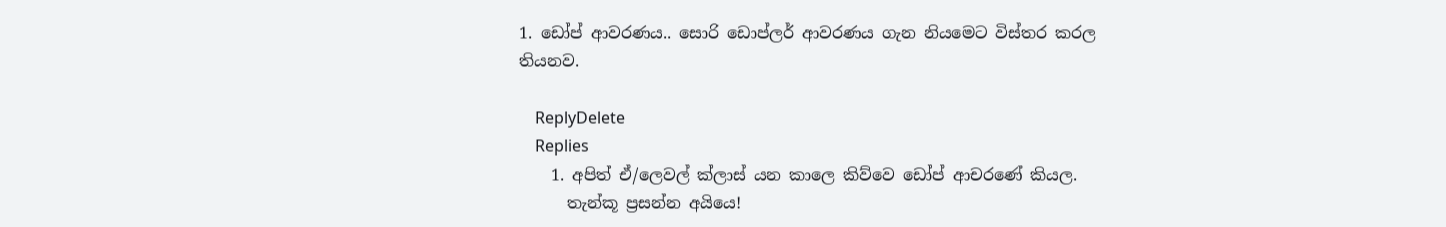1. ඩෝප් ආවරණය.. සොරි ඩොප්ලර් ආවරණය ගැන නියමෙට විස්තර කරල තියනව.

    ReplyDelete
    Replies
    1. අපිත් ඒ/ලෙවල් ක්ලාස් යන කාලෙ කිව්වෙ ඩෝප් ආචරණේ කියල.
      තැන්කූ ප්‍රසන්න අයියෙ!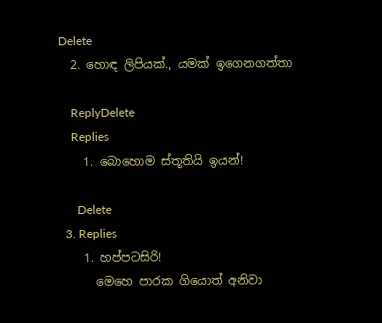Delete
  2. හොඳ ලිපියක්., යමක් ඉගෙනගත්තා

    ReplyDelete
    Replies
    1. බොහොම ස්තූතියි ඉයන්!

      Delete
  3. Replies
    1. හප්පටසිරි!
      මෙහෙ පාරක ගියොත් අනිවා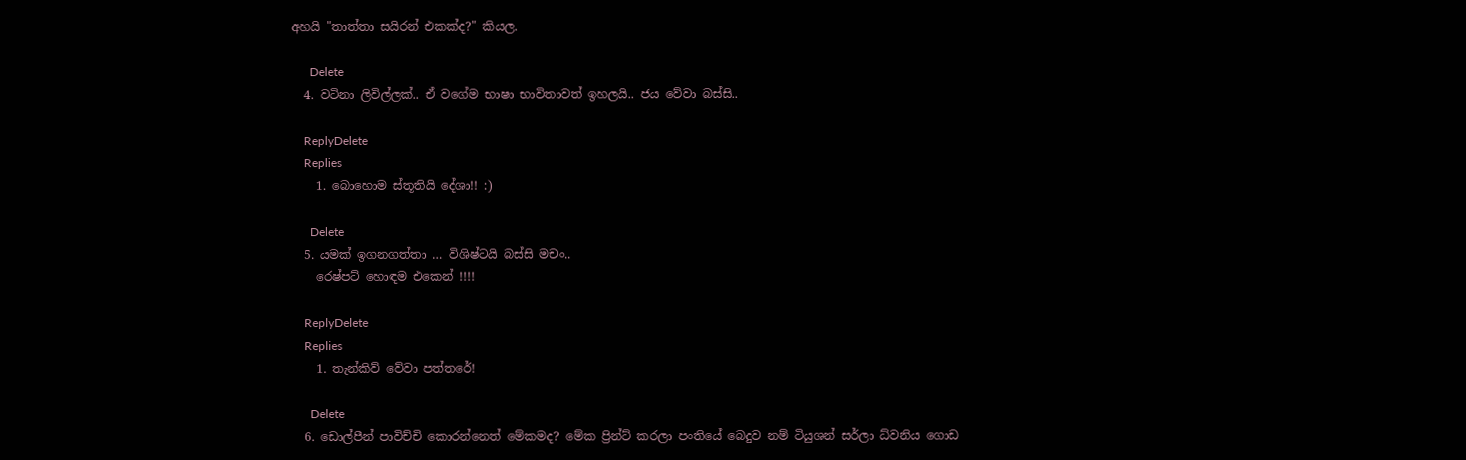අහයි "තාත්තා සයිරන් එකක්ද?" කියල.

      Delete
  4. වටිනා ලිවිල්ලක්.. ඒ වගේම භාෂා භාවිතාවත් ඉහලයි.. ජය වේවා බස්සි..

    ReplyDelete
    Replies
    1. බොහොම ස්තූතියි දේශා!! :)

      Delete
  5. යමක් ඉගනගත්තා … විශිෂ්ටයි බස්සි මචං..
    රෙෂ්පට් හොඳම එකෙන් !!!!

    ReplyDelete
    Replies
    1. තැන්කිව් වේවා පත්තරේ!

      Delete
  6. ඩොල්පීන් පාවිච්චි කොරන්නෙත් මේකමද? මේක ප්‍රින්ට් කරලා පංතියේ බෙදුව නම් ටියුශන් සර්ලා ධ්වනිය ගොඩ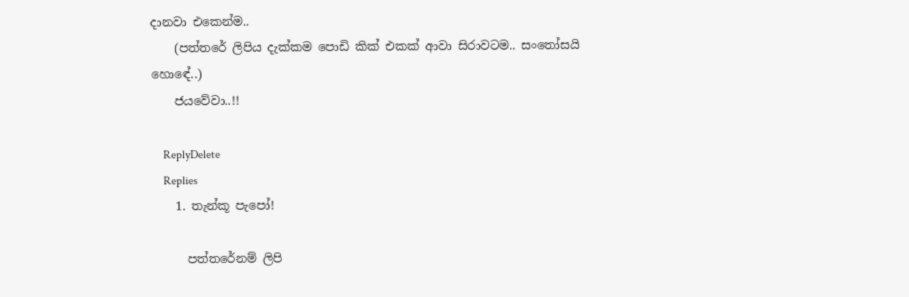දානවා එකෙන්ම..
    (පත්තරේ ලිපිය දැක්කම පොඩි කික් එකක් ආවා සිරාවටම.. සංතෝසයි හොඳේ..)
    ජයවේවා..!!

    ReplyDelete
    Replies
    1. තැන්කූ පැපෝ!

      පත්තරේනම් ලිපි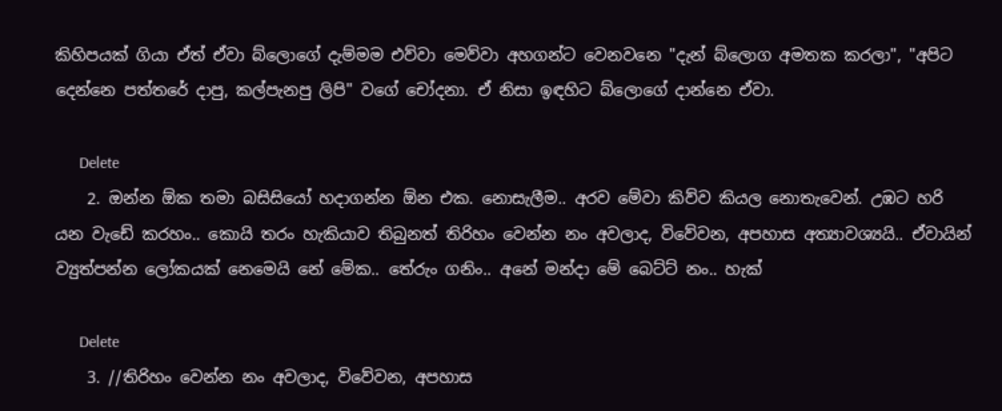කිහිපයක් ගියා ඒත් ඒවා බ්ලොගේ දැම්මම එව්වා මෙව්වා අහගන්ට වෙනවනෙ "දැන් බ්ලොග අමතක කරලා", "අපිට දෙන්නෙ පත්තරේ දාපු, කල්පැනපු ලිපි" වගේ චෝදනා. ඒ නිසා ඉඳහිට බ්ලොගේ දාන්නෙ ඒවා.

      Delete
    2. ඔන්න ඕක තමා බසිසියෝ හදාගන්න ඕන එක. නොසැලීම.. අරව මේවා කිව්ව කියල නොතැවෙන්. උඹට හරි යන වැඩේ කරහං.. කොයි තරං හැකියාව තිබුනත් තිරිහං වෙන්න නං අවලාද, විවේවන, අපහාස අත්‍යාවශ්‍යයි.. ඒවායින් ව්‍යුත්පන්න ලෝකයක් නෙමෙයි නේ මේක.. තේරුං ගනිං.. අනේ මන්දා මේ බෙට්ට් නං.. හැක්

      Delete
    3. //තිරිහං වෙන්න නං අවලාද, විවේවන, අපහාස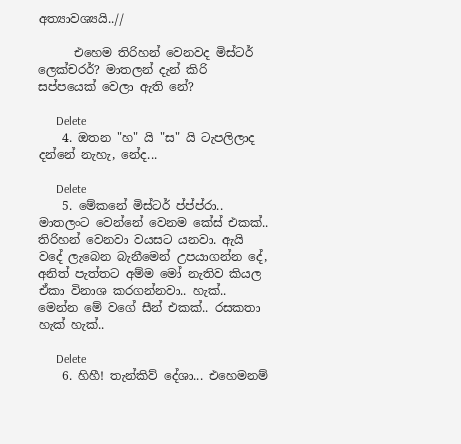අත්‍යාවශ්‍යයි..//

      එහෙම තිරිහන් වෙනවද මිස්ටර් ලෙක්චරර්? මාතලන් දැන් කිරි සප්පයෙක් වෙලා ඇති නේ?

      Delete
    4. ඔතන "හ" යි "ස" යි ටැපලිලාද දන්නේ නැහැ, නේද...

      Delete
    5. මේකනේ මිස්ටර් ප්ප්ප්රා.. මාතලංට වෙන්නේ වෙනම කේස් එකක්.. තිරිහන් වෙනවා වයසට යනවා. ඇයි වදේ ලැබෙන බැනීමෙන් උපයාගන්න දේ, අනිත් පැත්තට අම්ම මෝ නැතිව කියල ඒකා විනාශ කරගන්නවා.. හැක්.. මෙන්න මේ වගේ සීන් එකක්.. රසකතා හැක් හැක්..

      Delete
    6. හිහී! තැන්කිව් දේශා... එහෙමනම්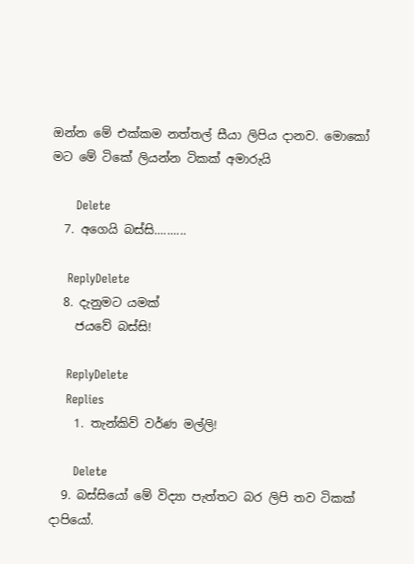ඔන්න මේ එක්කම නත්තල් සීයා ලිපිය දානව. මොකෝ මට මේ ටිකේ ලියන්න ටිකක් අමාරුයි

      Delete
  7. අගෙයි බස්සි..........

    ReplyDelete
  8. දැනුමට යමක්
    ජයවේ බස්සි!

    ReplyDelete
    Replies
    1. තැන්කිව් වර්ණ මල්ලි!

      Delete
  9. බස්සියෝ මේ විද්‍යා පැත්තට බර ලිපි තව ටිකක් දාපියෝ.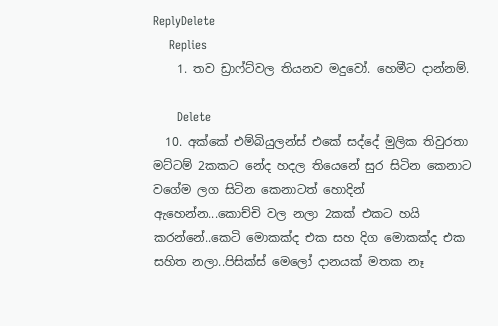ReplyDelete
    Replies
    1. තව ඩ්‍රාෆ්ට්වල තියනව මදුවෝ. හෙමීට දාන්නම්.

      Delete
  10. අක්කේ එම්බියුලන්ස් එකේ සද්දේ මුලික තිවුරතා මට්ටම් 2කකට නේද හදල තියෙනේ සුර සිටින කෙනාට වගේම ලග සිටින කෙනාටත් හොදින් ඇහෙන්න...කොච්චි වල නලා 2කක් එකට හයි කරන්නේ..කෙටි මොකක්ද එක සහ දිග මොකක්ද එක සහිත නලා..පිසික්ස් මෙලෝ දානයක් මතක නෑ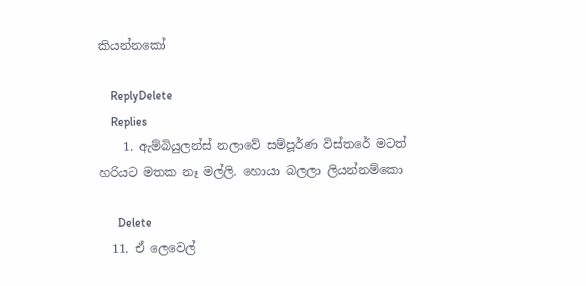කියන්නකෝ

    ReplyDelete
    Replies
    1. ඇම්බියුලන්ස් නලාවේ සම්පූර්ණ විස්තරේ මටත් හරියට මතක නෑ මල්ලි. හොයා බලලා ලියන්නම්කො

      Delete
  11. ඒ ලෙවෙල්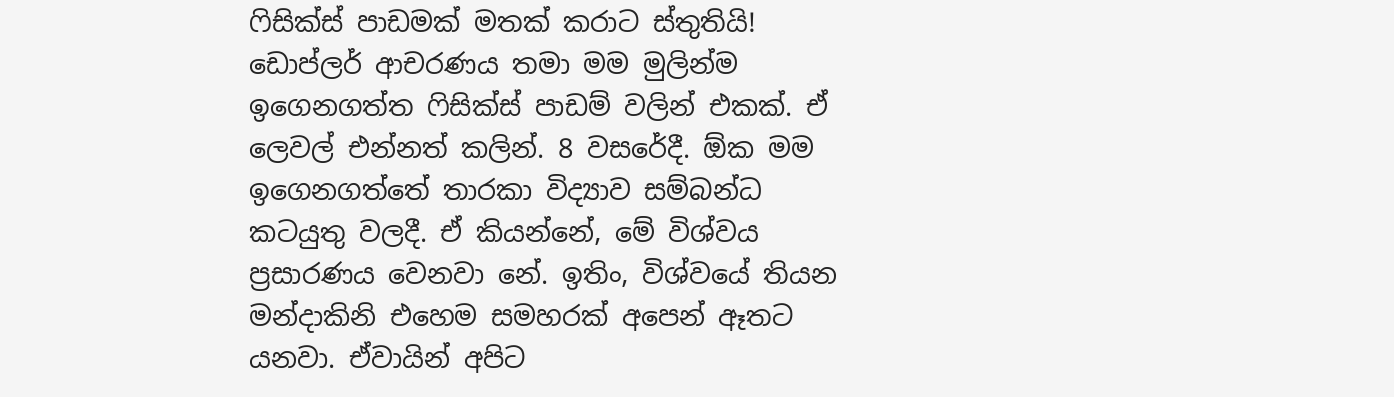ෆිසික්ස් පාඩමක් මතක් කරාට ස්තුතියි! ඩොප්ලර් ආචරණය තමා මම මුලින්ම ඉගෙනගත්ත ෆිසික්ස් පාඩම් වලින් එකක්. ඒ ලෙවල් එන්නත් කලින්. 8 වසරේදී. ඕක මම ඉගෙනගත්තේ තාරකා විද්‍යාව සම්බන්ධ කටයුතු වලදී. ඒ කියන්නේ, මේ විශ්වය ප්‍රසාරණය වෙනවා නේ. ඉතිං, විශ්වයේ තියන මන්දාකිනි එහෙම සමහරක් අපෙන් ඈතට යනවා. ඒවායින් අපිට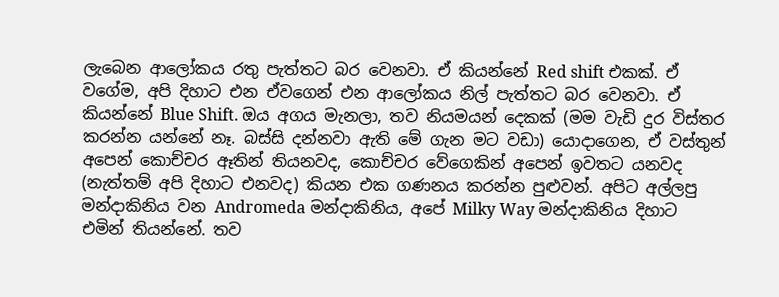ලැබෙන ආලෝකය රතු පැත්තට බර වෙනවා. ඒ කියන්නේ Red shift එකක්. ඒ වගේම, අපි දිහාට එන ඒවගෙන් එන ආලෝකය නිල් පැත්තට බර වෙනවා. ඒ කියන්නේ Blue Shift. ඔය අගය මැනලා, තව නියමයන් දෙකක් (මම වැඩි දුර විස්තර කරන්න යන්නේ නෑ. බස්සි දන්නවා ඇති මේ ගැන මට වඩා) යොදාගෙන, ඒ වස්තුන් අපෙන් කොච්චර ඈතින් තියනවද, කොච්චර වේගෙකින් අපෙන් ඉවතට යනවද (නැත්තම් අපි දිහාට එනවද) කියන එක ගණනය කරන්න පුළුවන්. අපිට අල්ලපු මන්දාකිනිය වන Andromeda මන්දාකිනිය, අපේ Milky Way මන්දාකිනිය දිහාට එමින් තියන්නේ. තව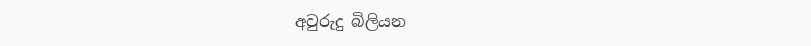අවුරුදු බිලියන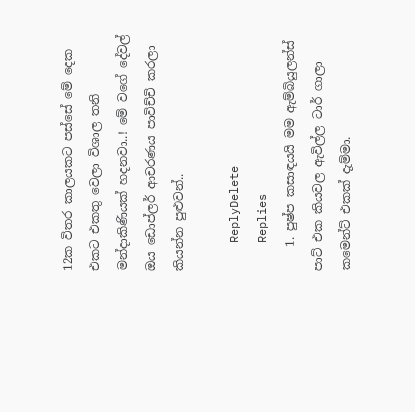12ක විතර කාලයකට පස්සේ මේ දෙක එකට එකතු වෙලා විශාල තනි මන්දාකිණියක් හදනවා..! මේ වගේ දේවල් ඔය ඩොප්ලර් ආචරණය පාවිච්චි කරලා කියන්න පුළුවන්..

    ReplyDelete
    Replies
    1. පුෂ්ප කසාඳයයි මම ඇම්බියුලන්ස් පාට් එක කියවල ඇවිල්ල ටාර් ගාලා කමෙන්ට් එකක් දැම්මා.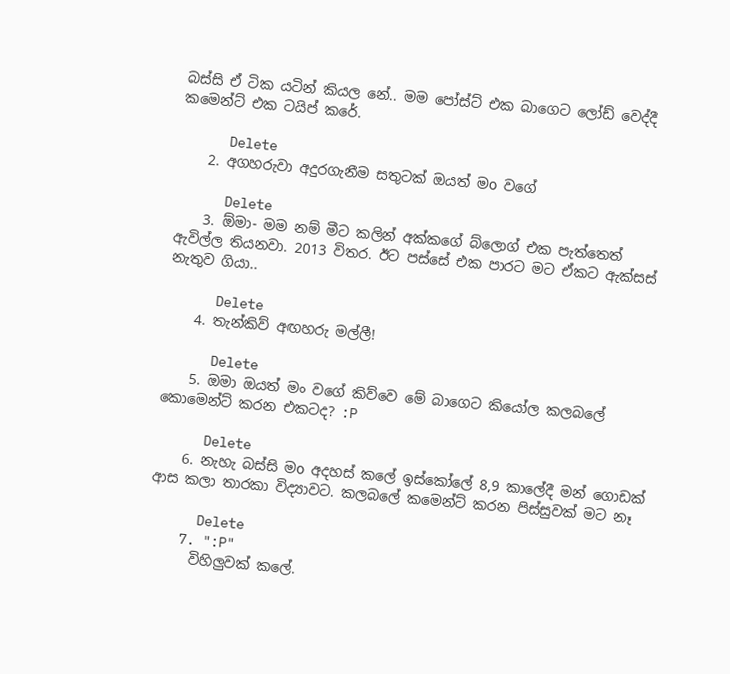බස්සි ඒ ටික යටින් කියල නේ.. මම පෝස්ට් එක බාගෙට ලෝඩ් වෙද්දී කමෙන්ට් එක ටයිප් කරේ.

      Delete
    2. අගහරුවා අදුරගැනීම සතුටක් ඔයත් මo වගේ

      Delete
    3. ඕමා- මම නම් මීට කලින් අක්කගේ බ්ලොග් එක පැත්තෙත් ඇවිල්ල තියනවා. 2013 විතර. ඊට පස්සේ එක පාරට මට ඒකට ඇක්සස් නැතුව ගියා..

      Delete
    4. තැන්කිව් අඟහරු මල්ලී!

      Delete
    5. ඔමා ඔයත් මං වගේ කිව්වෙ මේ බාගෙට කියෝල කලබලේ කොමෙන්ට් කරන එකටද? :P

      Delete
    6. නැහැ බස්සි මo අදහස් කලේ ඉස්කෝලේ 8,9 කාලේදී මන් ගොඩක් ආස කලා තාරකා විද්‍යාවට. කලබලේ කමෙන්ට් කරන පිස්සුවක් මට නෑ

      Delete
    7. ":P"
      විහිලුවක් කලේ.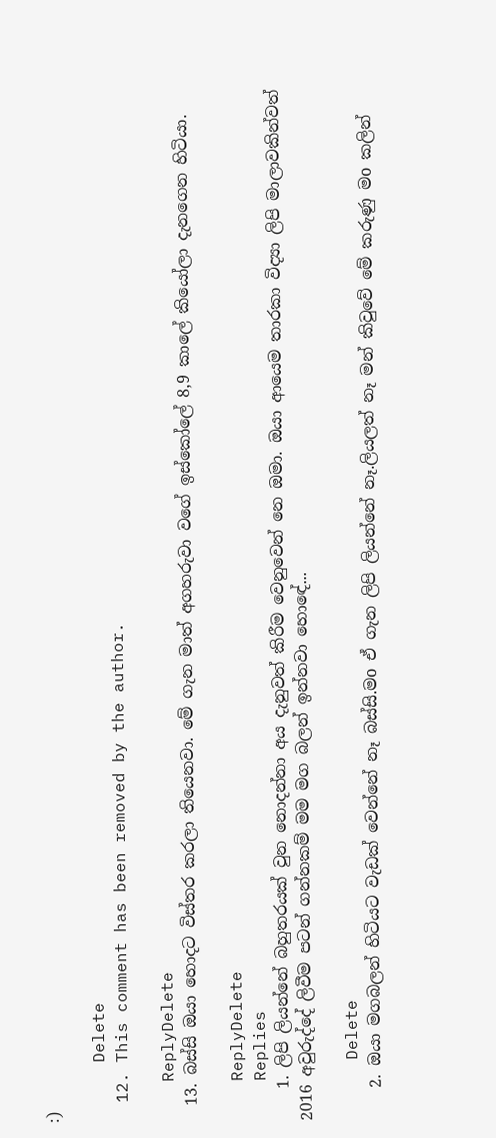:)

      Delete
  12. This comment has been removed by the author.

    ReplyDelete
  13. බස්සි ඔයා හොදට විස්තර කරලා තියෙනවා. මේ ගැන මාත් අගහරුවා වගේ ඉස්කෝලේ 8,9 කාලේ කියෝලා දැනගෙන හිටියා.

    ReplyDelete
    Replies
    1. ලිපි ලියන්නේ බහුතරයක් වුන නොදන්නා අය දැනුවත් කිරීම වෙනුවෙන් නෙ ඔමා. ඔයා ආයෙම තාරකා විද්‍යා ලිපි මාලාවකින්වත් 2016 අවුරුද්දේ ලිවීම පටන් ගන්නකම් මම මග බලන් ඉන්නවා හොඳේ...

      Delete
    2. ඔයා මගබලන් හිටියට වැඩක් වෙන්නේ නෑ බස්සි.මo ඒ ගැන ලිපි ලියන්නේ නෑ.ලියලත් නෑ මන් කිවුවේ මේ කරුණු මo කලින්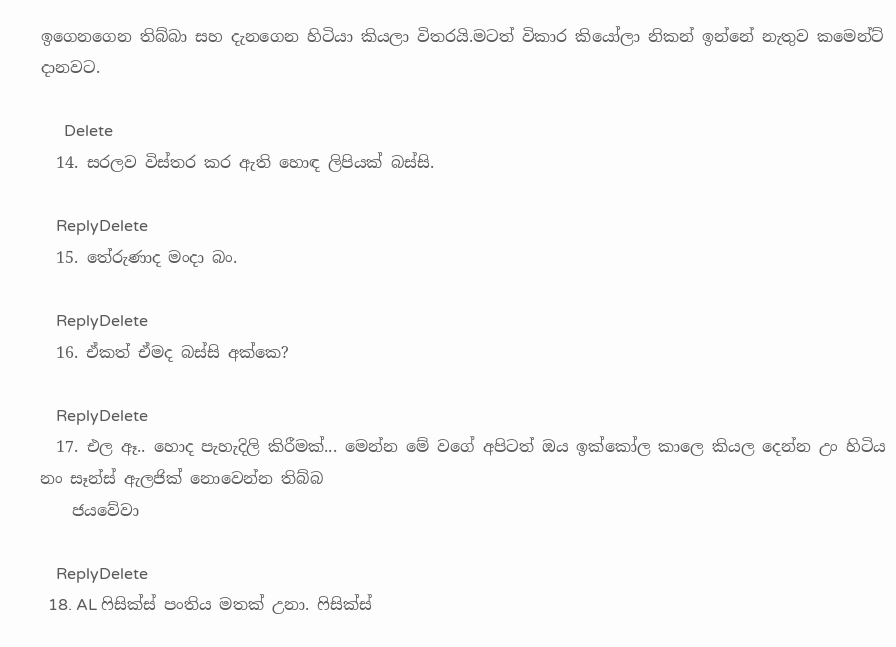ඉගෙනගෙන තිබ්බා සහ දැනගෙන හිටියා කියලා විතරයි.මටත් විකාර කියෝලා නිකන් ඉන්නේ නැතුව කමෙන්ට් දානවට.

      Delete
  14. සරලව විස්තර කර ඇති හොඳ ලිපියක් බස්සි.

    ReplyDelete
  15. තේරුණාද මංදා බං.

    ReplyDelete
  16. ඒකත් ඒමද බස්සි අක්කෙ?

    ReplyDelete
  17. එල ඈ.. හොද පැහැදිලි කිරීමක්... මෙන්න මේ වගේ අපිටත් ඔය ඉක්කෝල කාලෙ කියල දෙන්න උං හිටිය නං සෑන්ස් ඇලජික් නොවෙන්න තිබ්බ
    ජයවේවා

    ReplyDelete
  18. AL ෆිසික්ස් පංතිය මතක් උනා. ෆිසික්ස්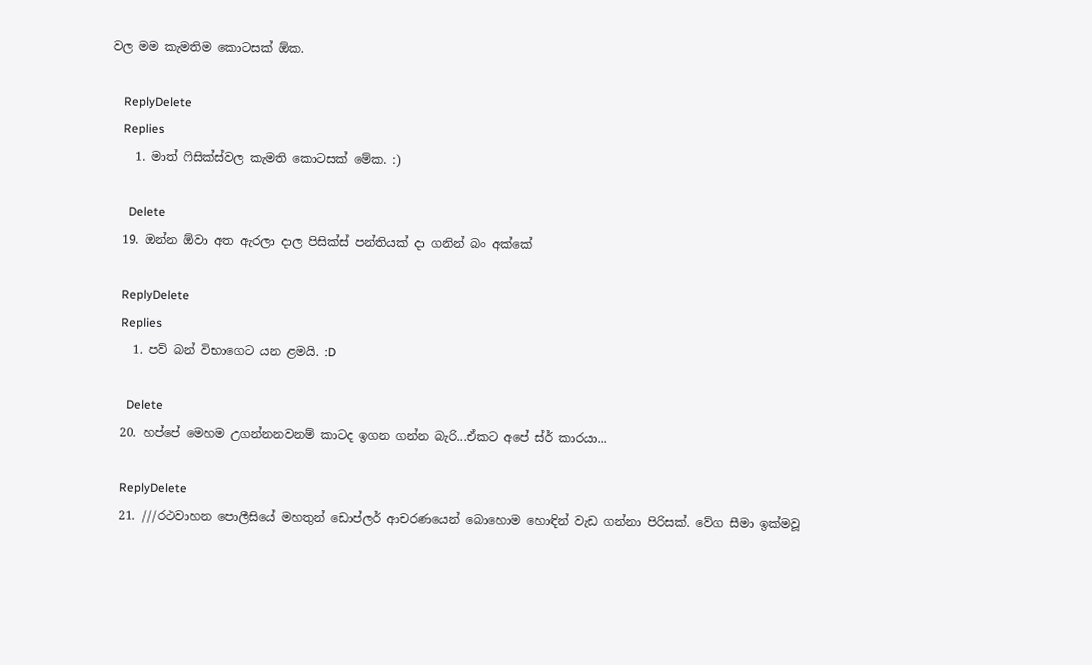වල මම කැමතිම කොටසක් ඕක.

    ReplyDelete
    Replies
    1. මාත් ෆිසික්ස්වල කැමති කොටසක් මේක. :)

      Delete
  19. ඔන්න ඕවා අත ඇරලා දාල පිසික්ස් පන්තියක් දා ගනින් බං අක්කේ

    ReplyDelete
    Replies
    1. පව් බන් විභාගෙට යන ළමයි. :D

      Delete
  20. හප්පේ මෙහම උගන්නනවනම් කාටද ඉගන ගන්න බැරි...ඒකට අපේ ස්ර් කාරයා...

    ReplyDelete
  21. ///රථවාහන පොලීසියේ මහතුන් ඩොප්ලර් ආචරණයෙන් බොහොම හොඳින් වැඩ ගන්නා පිරිසක්. වේග සීමා ඉක්මවූ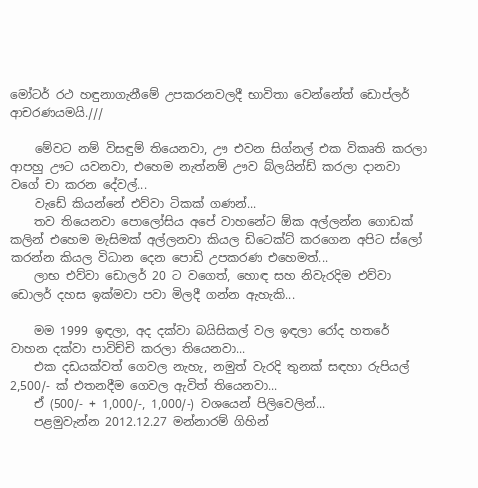මෝටර් රථ හඳුනාගැනීමේ උපකරනවලදී භාවිතා වෙන්නේත් ඩොප්ලර් ආචරණයමයි.///

    මේවට නම් විසඳුම් තියෙනවා, ඌ එවන සිග්නල් එක විකෘති කරලා ආපහු ඌට යවනවා, එහෙම නැත්නම් ඌව බ්ලයින්ඩ් කරලා දානවා වගේ චා කරන දේවල්...
    වැඩේ කියන්නේ එව්වා ටිකක් ගණන්...
    තව තියෙනවා පොලෝසිය අපේ වාහනේට ඕක අල්ලන්න ගොඩක් කලින් එහෙම මැසිමක් අල්ලනවා කියල ඩිටෙක්ට් කරගෙන අපිට ස්ලෝ කරන්න කියල විධාන දෙන පොඩි උපකරණ එහෙමත්...
    ලාභ එව්වා ඩොලර් 20 ට වගෙත්, හොඳ සහ නිවැරදිම එව්වා ඩොලර් දහස ඉක්මවා පවා මිලදී ගන්න ඇහැකි...

    මම 1999 ඉඳලා, අද දක්වා බයිසිකල් වල ඉඳලා රෝද හතරේ වාහන දක්වා පාවිච්චි කරලා තියෙනවා...
    එක දඩයක්වත් ගෙවල නැහැ, නමුත් වැරදි තුනක් සඳහා රුපියල් 2,500/- ක් එතනදීම ගෙවල ඇවිත් තියෙනවා...
    ඒ (500/- + 1,000/-, 1,000/-) වශයෙන් පිලිවෙලින්...
    පළමුවැන්න 2012.12.27 මන්නාරම් ගිහින්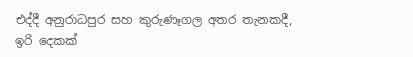එද්දී අනුරාධපුර සහ කුරුණෑගල අතර තැනකදී, ඉරි දෙකක්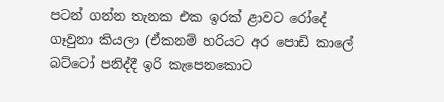පටන් ගන්න තැනක එක ඉරක් ළාවට රෝදේ ගෑවුනා කියලා (ඒකනම් හරියට අර පොඩි කාලේ බට්ටෝ පනිද්දී ඉරි කැපෙනකොට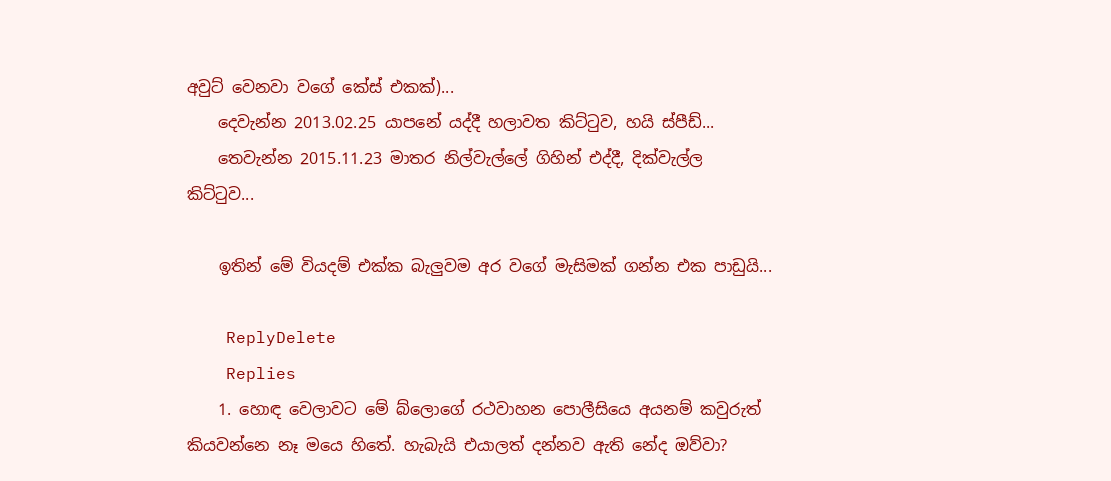අවුට් වෙනවා වගේ කේස් එකක්)...
    දෙවැන්න 2013.02.25 යාපනේ යද්දී හලාවත කිට්ටුව, හයි ස්පීඩ්...
    තෙවැන්න 2015.11.23 මාතර නිල්වැල්ලේ ගිහින් එද්දී, දික්වැල්ල කිට්ටුව...

    ඉතින් මේ වියදම් එක්ක බැලුවම අර වගේ මැසිමක් ගන්න එක පාඩුයි...

    ReplyDelete
    Replies
    1. හොඳ වෙලාවට මේ බ්ලොගේ රථවාහන පොලීසියෙ අයනම් කවුරුත් කියවන්නෙ නෑ මයෙ හිතේ. හැබැයි එයාලත් දන්නව ඇති නේද ඔව්වා?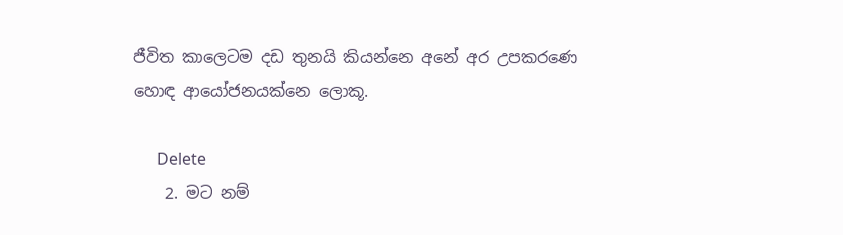ජීවිත කාලෙටම දඩ තුනයි කියන්නෙ අනේ අර උපකරණෙ හොඳ ආයෝජනයක්නෙ ලොකූ.

      Delete
    2. මට නම්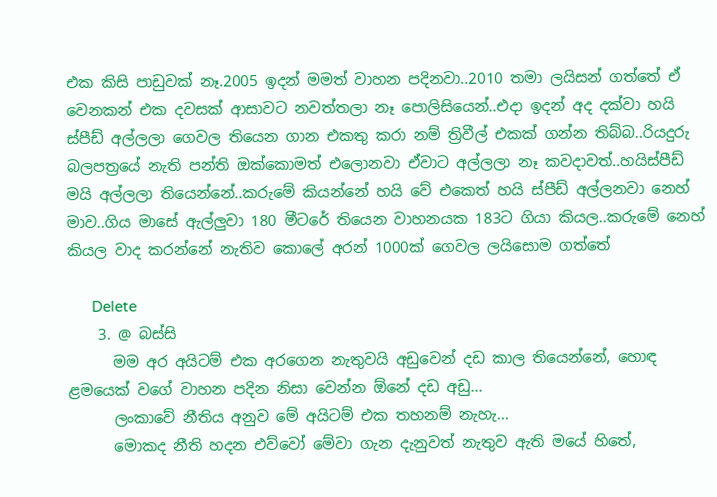එක කිසි පාඩුවක් නෑ.2005 ඉදන් මමත් වාහන පදිනවා..2010 තමා ලයිසන් ගත්තේ ඒ වෙනකන් එක දවසක් ආසාවට නවත්තලා නෑ පොලිසියෙන්..එදා ඉදන් අද දක්වා හයි ස්පීඩ් අල්ලලා ගෙවල තියෙන ගාන එකතු කරා නම් ත්‍රිවීල් එකක් ගන්න තිබ්බ..රියදුරු බලපත්‍රයේ නැති පන්ති ඔක්කොමත් එලොනවා ඒවාට අල්ලලා නෑ කවදාවත්..හයිස්පීඩ් මයි අල්ලලා තියෙන්නේ..කරුමේ කියන්නේ හයි වේ එකෙත් හයි ස්පීඩ් අල්ලනවා නෙහ් මාව..ගිය මාසේ ඇල්ලුවා 180 මීටරේ තියෙන වාහනයක 183ට ගියා කියල..කරුමේ නෙහ් කියල වාද කරන්නේ නැතිව කොලේ අරන් 1000ක් ගෙවල ලයිසොම ගත්තේ

      Delete
    3. @ බස්සි
      මම අර අයිටම් එක අරගෙන නැතුවයි අඩුවෙන් දඩ කාල තියෙන්නේ, හොඳ ළමයෙක් වගේ වාහන පදින නිසා වෙන්න ඕනේ දඩ අඩු...
      ලංකාවේ නීතිය අනුව මේ අයිටම් එක තහනම් නැහැ...
      මොකද නීති හදන එව්වෝ මේවා ගැන දැනුවත් නැතුව ඇති මයේ හිතේ,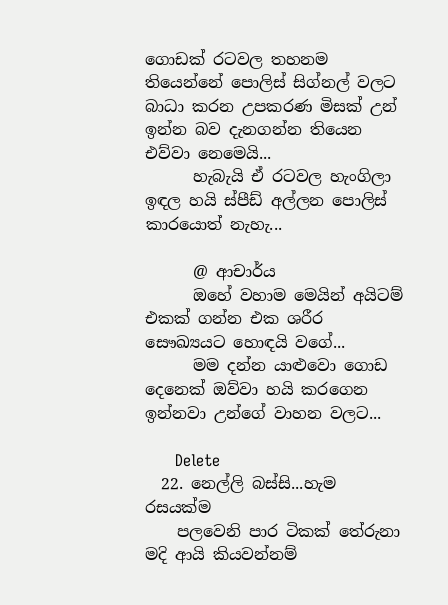ගොඩක් රටවල තහනම තියෙන්නේ පොලිස් සිග්නල් වලට බාධා කරන උපකරණ මිසක් උන් ඉන්න බව දැනගන්න තියෙන එව්වා නෙමෙයි...
      හැබැයි ඒ රටවල හැංගිලා ඉඳල හයි ස්පීඩ් අල්ලන පොලිස් කාරයොත් නැහැ...

      @ ආචාර්ය
      ඔහේ වහාම මෙයින් අයිටම් එකක් ගන්න එක ශරීර සෞඛ්‍යයට හොඳයි වගේ...
      මම දන්න යාළුවො ගොඩ දෙනෙක් ඔව්වා හයි කරගෙන ඉන්නවා උන්ගේ වාහන වලට...

      Delete
  22. නෙල්ලි බස්සි...හැම රසයක්ම
    පලවෙනි පාර ටිකක් තේරුනා මදි ආයි කියවන්නම්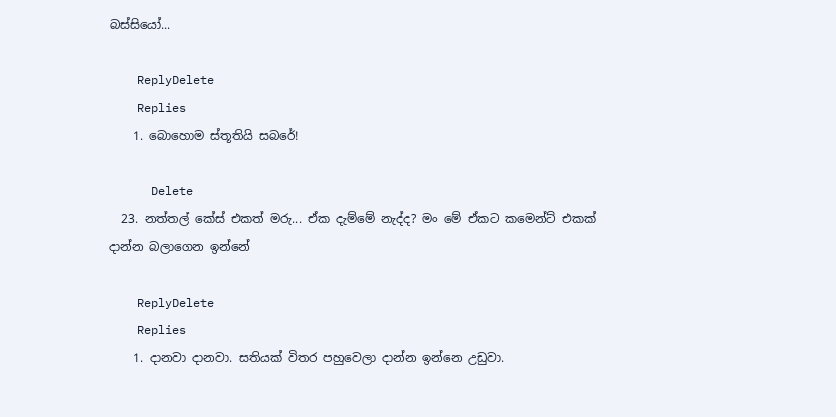බස්සි‍යෝ...

    ReplyDelete
    Replies
    1. බොහොම ස්තූතියි සබරේ!

      Delete
  23. නත්තල් කේස් එකත් මරු... ඒක දැම්මේ නැද්ද? මං මේ ඒකට කමෙන්ට් එකක් දාන්න බලාගෙන ඉන්නේ

    ReplyDelete
    Replies
    1. දානවා දානවා. සතියක් විතර පහුවෙලා දාන්න ඉන්නෙ උඩුවා.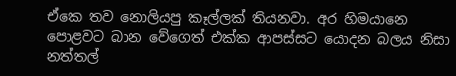ඒකෙ තව නොලියපු කෑල්ලක් තියනවා. අර හිමයානෙ පොළවට බාන වේගෙත් එක්ක ආපස්සට යොදන බලය නිසා නත්තල්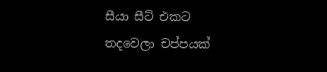සීයා සීට් එකට තදවෙලා චප්පයක්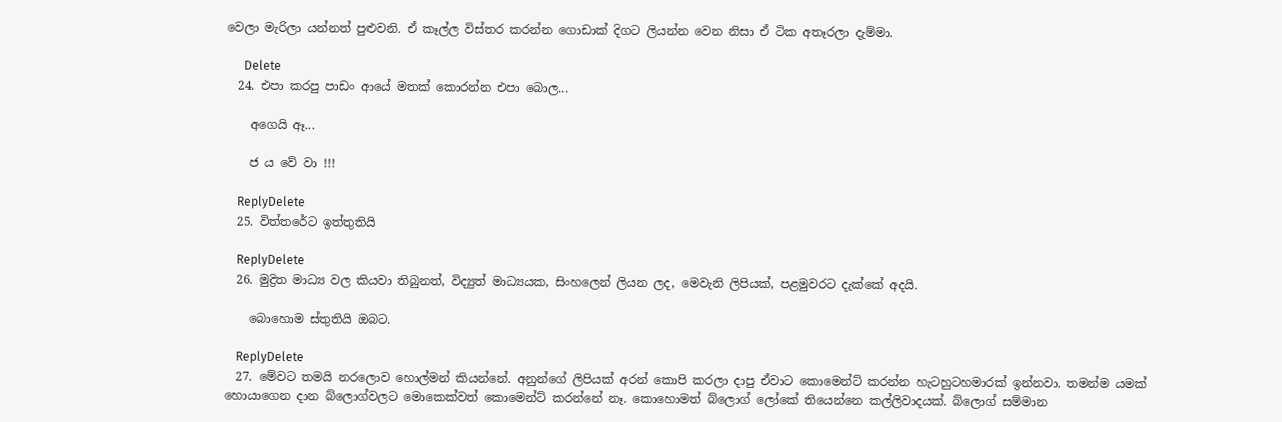වෙලා මැරිලා යන්නත් පුළුවනි. ඒ කෑල්ල විස්තර කරන්න ගොඩාක් දිගට ලියන්න වෙන නිසා ඒ ටික අතෑරලා දැම්මා.

      Delete
  24. එපා කරපු පාඩං ආයේ මතක් කොරන්න එපා බොල...

    අගෙයි ඈ...

    ජ ය වේ වා !!!

    ReplyDelete
  25. විත්තරේට ඉත්තුතියි

    ReplyDelete
  26. මුද්‍රිත මාධ්‍ය වල කියවා තිබුනත්, විද්‍යුත් මාධ්‍යයක, සිංහලෙන් ලියන ලද, මෙවැනි ලිපියක්, පළමුවරට දැක්කේ අදයි.

    බොහොම ස්තුතියි ඔබට.

    ReplyDelete
  27. මේවට තමයි නරලොව හොල්මන් කියන්නේ. අනුන්ගේ ලිපියක් අරන් කොපි කරලා දාපු ඒවාට කොමෙන්ට් කරන්න හැටහුටහමාරක් ඉන්නවා. තමන්ම යමක් හොයාගෙන දාන බ්ලොග්වලට මොකෙක්වත් කොමෙන්ට් කරන්නේ නෑ. කොහොමත් බ්ලොග් ලෝකේ තියෙන්නෙ කල්ලිවාදයක්. බ්ලොග් සම්මාන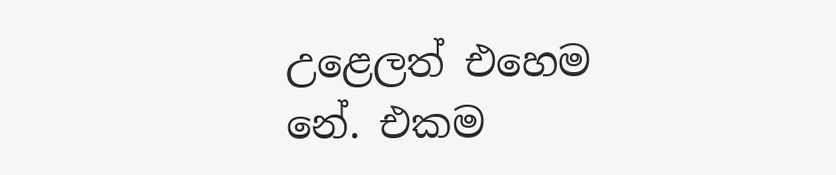උළෙලත් එහෙම නේ. එකම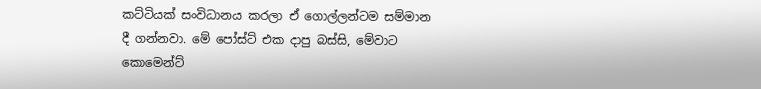කට්ටියක් සංවිධානය කරලා ඒ ගොල්ලන්ටම සම්මාන දී ගන්නවා. මේ පෝස්ට් එක දාපු බස්සි, මේවාට කොමෙන්ට්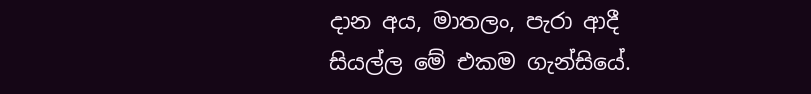දාන අය, මාතලං, පැරා ආදී සියල්ල මේ එකම ගැන්සියේ.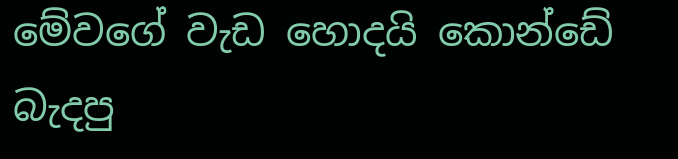මේවගේ වැඩ හොදයි කොන්ඩේ බැදපු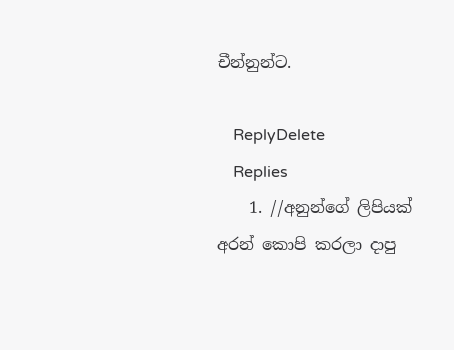චීන්නුන්ට.

    ReplyDelete
    Replies
    1. //අනුන්ගේ ලිපියක් අරන් කොපි කරලා දාපු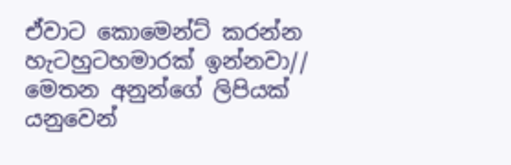ඒවාට කොමෙන්ට් කරන්න හැටහුටහමාරක් ඉන්නවා// මෙතන අනුන්ගේ ලිපියක් යනුවෙන්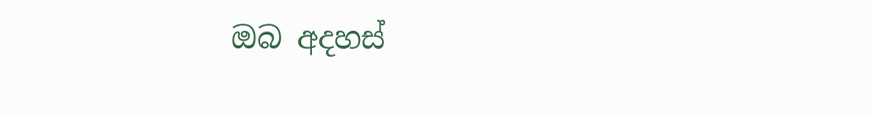ඔබ අදහස්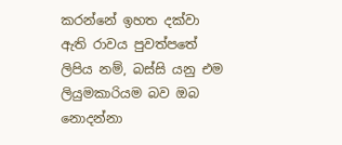කරන්නේ ඉහත දක්වා ඇති රාවය පුවත්පතේ ලිපිය නම්, බස්සි යනු එම ලියුමකාරියම බව ඔබ නොදන්නා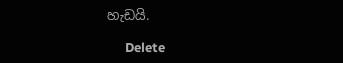හැඩයි.

      Delete